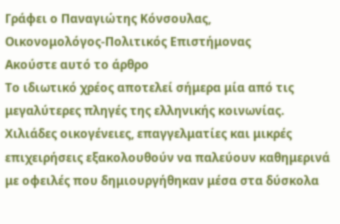Γράφει ο Παναγιώτης Κόνσουλας,
Οικονομολόγος-Πολιτικός Επιστήμονας
Ακούστε αυτό το άρθρο
Το ιδιωτικό χρέος αποτελεί σήμερα μία από τις μεγαλύτερες πληγές της ελληνικής κοινωνίας. Χιλιάδες οικογένειες, επαγγελματίες και μικρές επιχειρήσεις εξακολουθούν να παλεύουν καθημερινά με οφειλές που δημιουργήθηκαν μέσα στα δύσκολα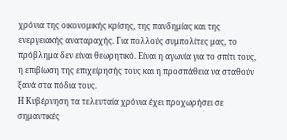χρόνια της οικονομικής κρίσης, της πανδημίας και της ενεργειακής αναταραχής. Για πολλούς συμπολίτες μας, το πρόβλημα δεν είναι θεωρητικό. Είναι η αγωνία για το σπίτι τους, η επιβίωση της επιχείρησής τους και η προσπάθεια να σταθούν ξανά στα πόδια τους.
Η Κυβέρνηση τα τελευταία χρόνια έχει προχωρήσει σε σημαντικές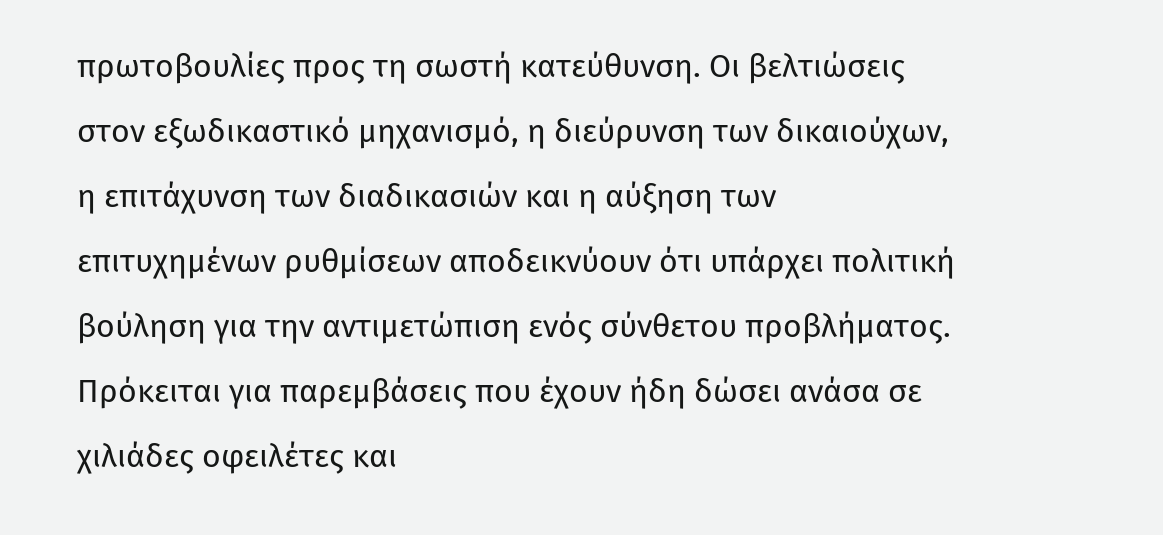πρωτοβουλίες προς τη σωστή κατεύθυνση. Οι βελτιώσεις στον εξωδικαστικό μηχανισμό, η διεύρυνση των δικαιούχων, η επιτάχυνση των διαδικασιών και η αύξηση των επιτυχημένων ρυθμίσεων αποδεικνύουν ότι υπάρχει πολιτική βούληση για την αντιμετώπιση ενός σύνθετου προβλήματος. Πρόκειται για παρεμβάσεις που έχουν ήδη δώσει ανάσα σε χιλιάδες οφειλέτες και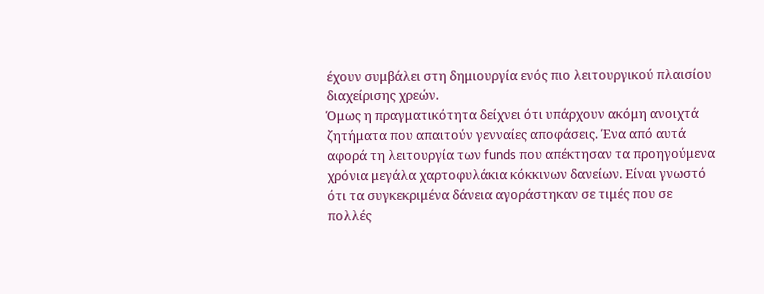έχουν συμβάλει στη δημιουργία ενός πιο λειτουργικού πλαισίου διαχείρισης χρεών.
Όμως η πραγματικότητα δείχνει ότι υπάρχουν ακόμη ανοιχτά ζητήματα που απαιτούν γενναίες αποφάσεις. Ένα από αυτά αφορά τη λειτουργία των funds που απέκτησαν τα προηγούμενα χρόνια μεγάλα χαρτοφυλάκια κόκκινων δανείων. Είναι γνωστό ότι τα συγκεκριμένα δάνεια αγοράστηκαν σε τιμές που σε πολλές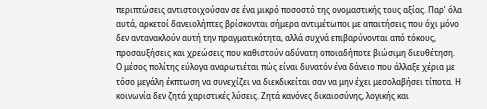περιπτώσεις αντιστοιχούσαν σε ένα μικρό ποσοστό της ονομαστικής τους αξίας. Παρ’ όλα αυτά, αρκετοί δανειολήπτες βρίσκονται σήμερα αντιμέτωποι με απαιτήσεις που όχι μόνο δεν αντανακλούν αυτή την πραγματικότητα, αλλά συχνά επιβαρύνονται από τόκους, προσαυξήσεις και χρεώσεις που καθιστούν αδύνατη οποιαδήποτε βιώσιμη διευθέτηση.
Ο μέσος πολίτης εύλογα αναρωτιέται πώς είναι δυνατόν ένα δάνειο που άλλαξε χέρια με τόσο μεγάλη έκπτωση να συνεχίζει να διεκδικείται σαν να μην έχει μεσολαβήσει τίποτα. Η κοινωνία δεν ζητά χαριστικές λύσεις. Ζητά κανόνες δικαιοσύνης, λογικής και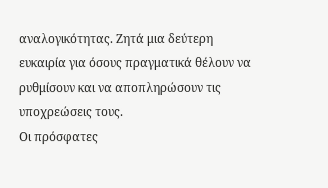αναλογικότητας. Ζητά μια δεύτερη ευκαιρία για όσους πραγματικά θέλουν να ρυθμίσουν και να αποπληρώσουν τις υποχρεώσεις τους.
Οι πρόσφατες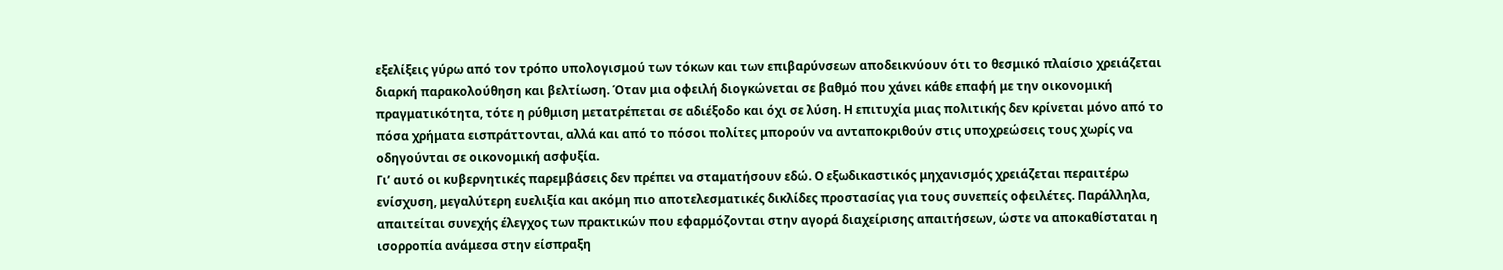εξελίξεις γύρω από τον τρόπο υπολογισμού των τόκων και των επιβαρύνσεων αποδεικνύουν ότι το θεσμικό πλαίσιο χρειάζεται διαρκή παρακολούθηση και βελτίωση. Όταν μια οφειλή διογκώνεται σε βαθμό που χάνει κάθε επαφή με την οικονομική πραγματικότητα, τότε η ρύθμιση μετατρέπεται σε αδιέξοδο και όχι σε λύση. Η επιτυχία μιας πολιτικής δεν κρίνεται μόνο από το πόσα χρήματα εισπράττονται, αλλά και από το πόσοι πολίτες μπορούν να ανταποκριθούν στις υποχρεώσεις τους χωρίς να οδηγούνται σε οικονομική ασφυξία.
Γι’ αυτό οι κυβερνητικές παρεμβάσεις δεν πρέπει να σταματήσουν εδώ. Ο εξωδικαστικός μηχανισμός χρειάζεται περαιτέρω ενίσχυση, μεγαλύτερη ευελιξία και ακόμη πιο αποτελεσματικές δικλίδες προστασίας για τους συνεπείς οφειλέτες. Παράλληλα, απαιτείται συνεχής έλεγχος των πρακτικών που εφαρμόζονται στην αγορά διαχείρισης απαιτήσεων, ώστε να αποκαθίσταται η ισορροπία ανάμεσα στην είσπραξη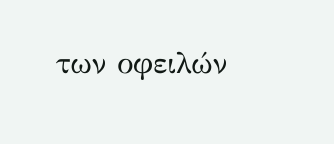των οφειλών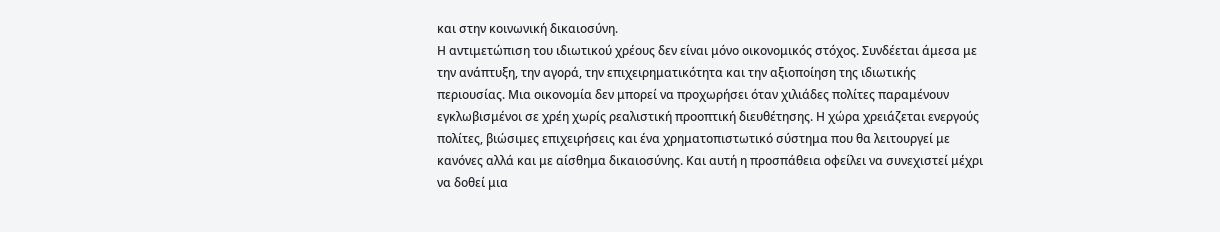και στην κοινωνική δικαιοσύνη.
Η αντιμετώπιση του ιδιωτικού χρέους δεν είναι μόνο οικονομικός στόχος. Συνδέεται άμεσα με την ανάπτυξη, την αγορά, την επιχειρηματικότητα και την αξιοποίηση της ιδιωτικής περιουσίας. Μια οικονομία δεν μπορεί να προχωρήσει όταν χιλιάδες πολίτες παραμένουν εγκλωβισμένοι σε χρέη χωρίς ρεαλιστική προοπτική διευθέτησης. Η χώρα χρειάζεται ενεργούς πολίτες, βιώσιμες επιχειρήσεις και ένα χρηματοπιστωτικό σύστημα που θα λειτουργεί με κανόνες αλλά και με αίσθημα δικαιοσύνης. Και αυτή η προσπάθεια οφείλει να συνεχιστεί μέχρι να δοθεί μια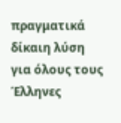πραγματικά δίκαιη λύση για όλους τους Έλληνες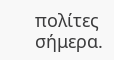πολίτες σήμερα.